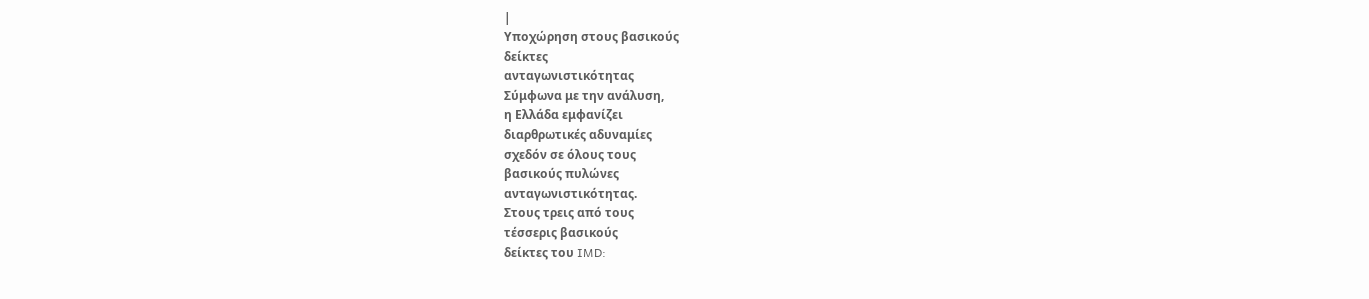|
Υποχώρηση στους βασικούς
δείκτες
ανταγωνιστικότητας
Σύμφωνα με την ανάλυση,
η Ελλάδα εμφανίζει
διαρθρωτικές αδυναμίες
σχεδόν σε όλους τους
βασικούς πυλώνες
ανταγωνιστικότητας.
Στους τρεις από τους
τέσσερις βασικούς
δείκτες του IMD: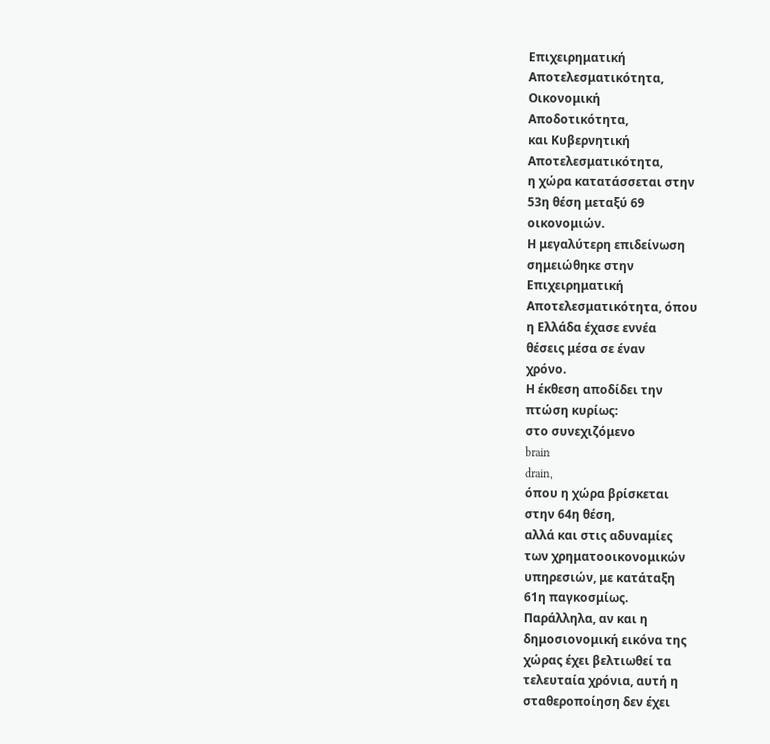Επιχειρηματική
Αποτελεσματικότητα,
Οικονομική
Αποδοτικότητα,
και Κυβερνητική
Αποτελεσματικότητα,
η χώρα κατατάσσεται στην
53η θέση μεταξύ 69
οικονομιών.
Η μεγαλύτερη επιδείνωση
σημειώθηκε στην
Επιχειρηματική
Αποτελεσματικότητα, όπου
η Ελλάδα έχασε εννέα
θέσεις μέσα σε έναν
χρόνο.
Η έκθεση αποδίδει την
πτώση κυρίως:
στο συνεχιζόμενο
brain
drain,
όπου η χώρα βρίσκεται
στην 64η θέση,
αλλά και στις αδυναμίες
των χρηματοοικονομικών
υπηρεσιών, με κατάταξη
61η παγκοσμίως.
Παράλληλα, αν και η
δημοσιονομική εικόνα της
χώρας έχει βελτιωθεί τα
τελευταία χρόνια, αυτή η
σταθεροποίηση δεν έχει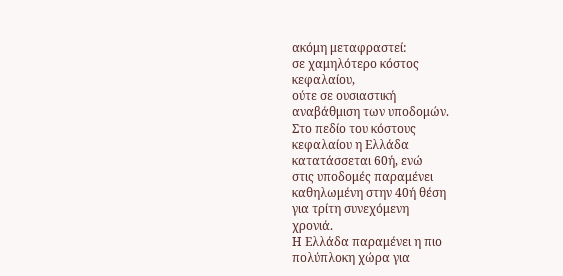ακόμη μεταφραστεί:
σε χαμηλότερο κόστος
κεφαλαίου,
ούτε σε ουσιαστική
αναβάθμιση των υποδομών.
Στο πεδίο του κόστους
κεφαλαίου η Ελλάδα
κατατάσσεται 60ή, ενώ
στις υποδομές παραμένει
καθηλωμένη στην 40ή θέση
για τρίτη συνεχόμενη
χρονιά.
Η Ελλάδα παραμένει η πιο
πολύπλοκη χώρα για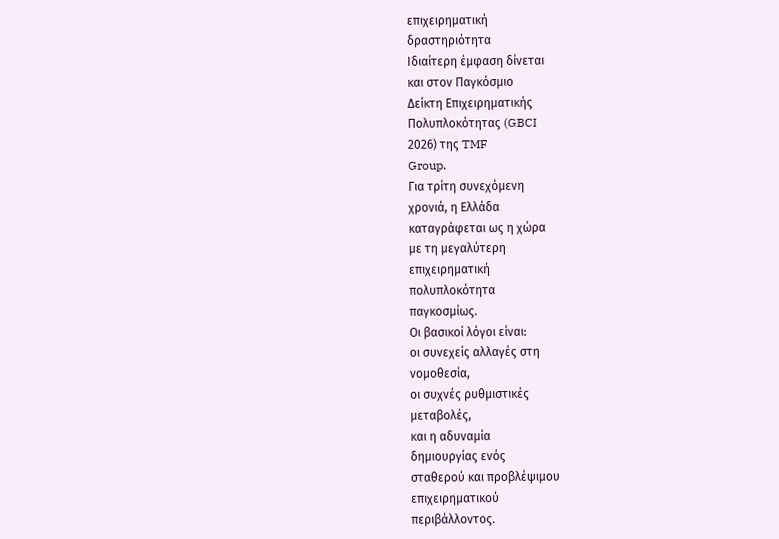επιχειρηματική
δραστηριότητα
Ιδιαίτερη έμφαση δίνεται
και στον Παγκόσμιο
Δείκτη Επιχειρηματικής
Πολυπλοκότητας (GBCI
2026) της TMF
Group.
Για τρίτη συνεχόμενη
χρονιά, η Ελλάδα
καταγράφεται ως η χώρα
με τη μεγαλύτερη
επιχειρηματική
πολυπλοκότητα
παγκοσμίως.
Οι βασικοί λόγοι είναι:
οι συνεχείς αλλαγές στη
νομοθεσία,
οι συχνές ρυθμιστικές
μεταβολές,
και η αδυναμία
δημιουργίας ενός
σταθερού και προβλέψιμου
επιχειρηματικού
περιβάλλοντος.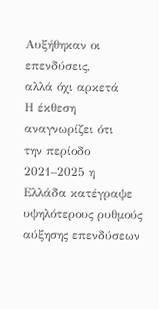Αυξήθηκαν οι επενδύσεις,
αλλά όχι αρκετά
Η έκθεση αναγνωρίζει ότι
την περίοδο 2021–2025 η
Ελλάδα κατέγραψε
υψηλότερους ρυθμούς
αύξησης επενδύσεων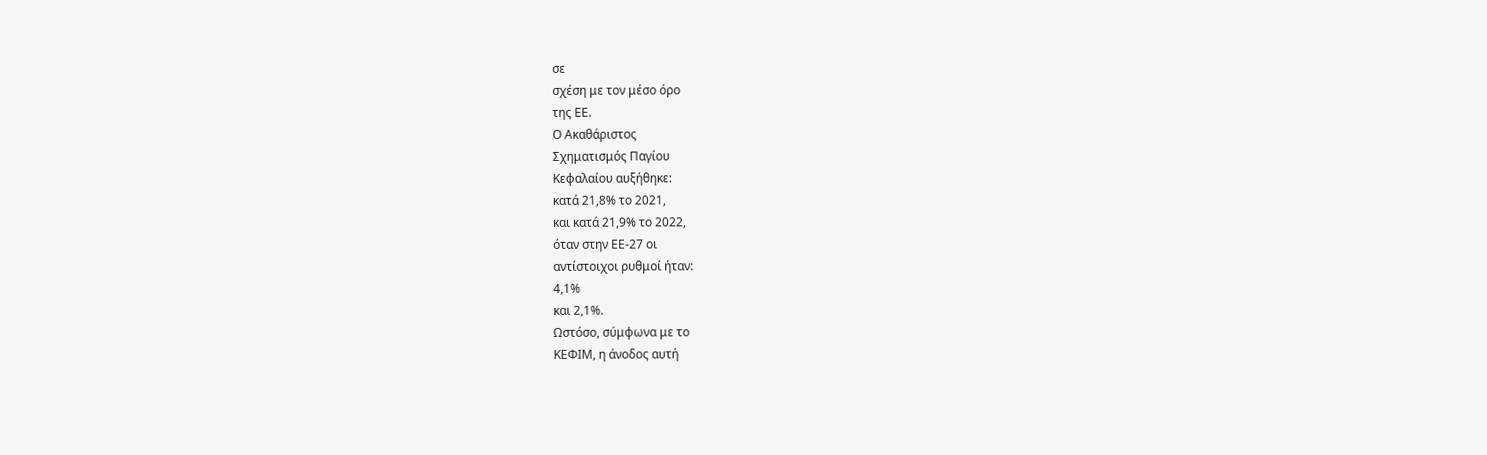σε
σχέση με τον μέσο όρο
της ΕΕ.
Ο Ακαθάριστος
Σχηματισμός Παγίου
Κεφαλαίου αυξήθηκε:
κατά 21,8% το 2021,
και κατά 21,9% το 2022,
όταν στην ΕΕ-27 οι
αντίστοιχοι ρυθμοί ήταν:
4,1%
και 2,1%.
Ωστόσο, σύμφωνα με το
ΚΕΦΙΜ, η άνοδος αυτή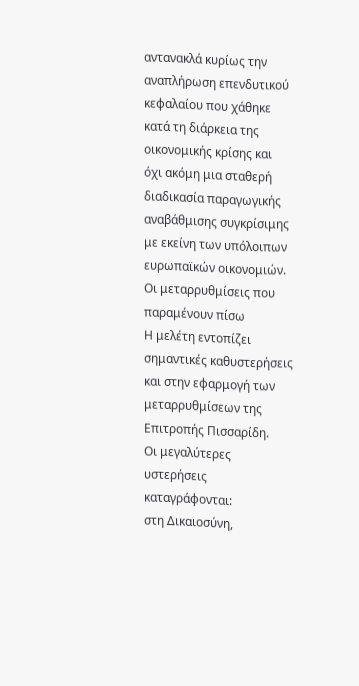αντανακλά κυρίως την
αναπλήρωση επενδυτικού
κεφαλαίου που χάθηκε
κατά τη διάρκεια της
οικονομικής κρίσης και
όχι ακόμη μια σταθερή
διαδικασία παραγωγικής
αναβάθμισης συγκρίσιμης
με εκείνη των υπόλοιπων
ευρωπαϊκών οικονομιών.
Οι μεταρρυθμίσεις που
παραμένουν πίσω
Η μελέτη εντοπίζει
σημαντικές καθυστερήσεις
και στην εφαρμογή των
μεταρρυθμίσεων της
Επιτροπής Πισσαρίδη.
Οι μεγαλύτερες
υστερήσεις
καταγράφονται:
στη Δικαιοσύνη,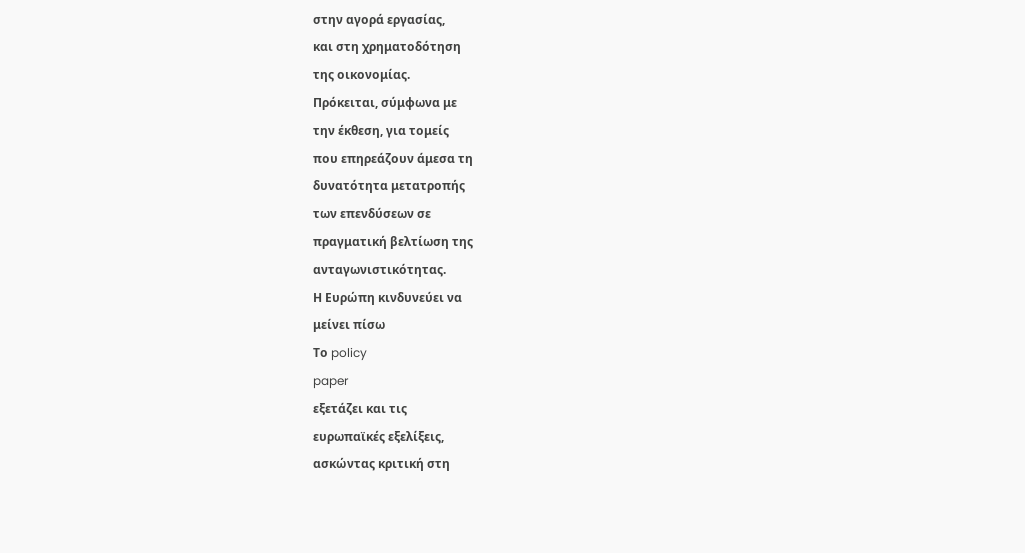στην αγορά εργασίας,
και στη χρηματοδότηση
της οικονομίας.
Πρόκειται, σύμφωνα με
την έκθεση, για τομείς
που επηρεάζουν άμεσα τη
δυνατότητα μετατροπής
των επενδύσεων σε
πραγματική βελτίωση της
ανταγωνιστικότητας.
Η Ευρώπη κινδυνεύει να
μείνει πίσω
Το policy
paper
εξετάζει και τις
ευρωπαϊκές εξελίξεις,
ασκώντας κριτική στη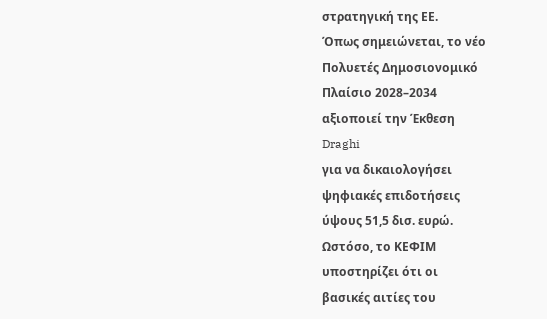στρατηγική της ΕΕ.
Όπως σημειώνεται, το νέο
Πολυετές Δημοσιονομικό
Πλαίσιο 2028–2034
αξιοποιεί την Έκθεση
Draghi
για να δικαιολογήσει
ψηφιακές επιδοτήσεις
ύψους 51,5 δισ. ευρώ.
Ωστόσο, το ΚΕΦΙΜ
υποστηρίζει ότι οι
βασικές αιτίες του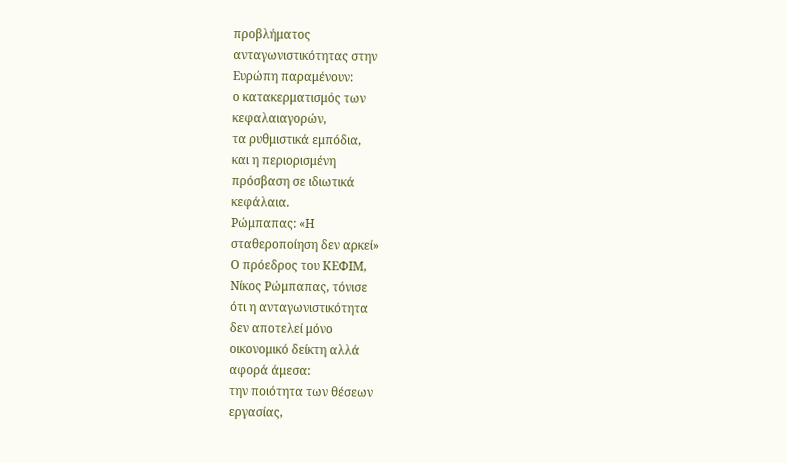προβλήματος
ανταγωνιστικότητας στην
Ευρώπη παραμένουν:
ο κατακερματισμός των
κεφαλαιαγορών,
τα ρυθμιστικά εμπόδια,
και η περιορισμένη
πρόσβαση σε ιδιωτικά
κεφάλαια.
Ρώμπαπας: «Η
σταθεροποίηση δεν αρκεί»
Ο πρόεδρος του ΚΕΦΙΜ,
Νίκος Ρώμπαπας, τόνισε
ότι η ανταγωνιστικότητα
δεν αποτελεί μόνο
οικονομικό δείκτη αλλά
αφορά άμεσα:
την ποιότητα των θέσεων
εργασίας,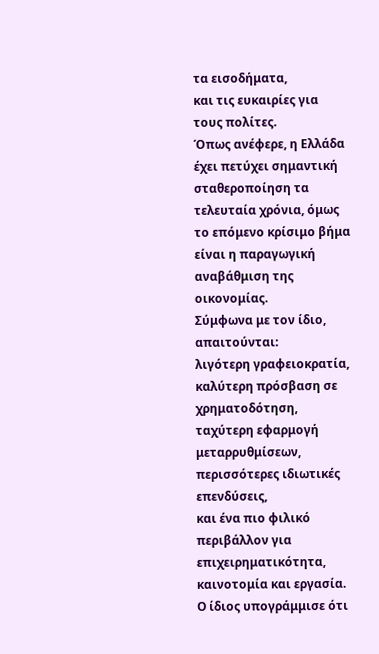τα εισοδήματα,
και τις ευκαιρίες για
τους πολίτες.
Όπως ανέφερε, η Ελλάδα
έχει πετύχει σημαντική
σταθεροποίηση τα
τελευταία χρόνια, όμως
το επόμενο κρίσιμο βήμα
είναι η παραγωγική
αναβάθμιση της
οικονομίας.
Σύμφωνα με τον ίδιο,
απαιτούνται:
λιγότερη γραφειοκρατία,
καλύτερη πρόσβαση σε
χρηματοδότηση,
ταχύτερη εφαρμογή
μεταρρυθμίσεων,
περισσότερες ιδιωτικές
επενδύσεις,
και ένα πιο φιλικό
περιβάλλον για
επιχειρηματικότητα,
καινοτομία και εργασία.
Ο ίδιος υπογράμμισε ότι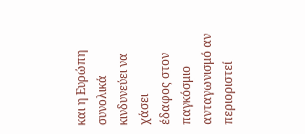και η Ευρώπη συνολικά
κινδυνεύει να χάσει
έδαφος στον παγκόσμιο
ανταγωνισμό αν
περιοριστεί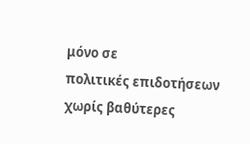μόνο σε
πολιτικές επιδοτήσεων
χωρίς βαθύτερες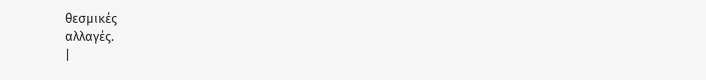θεσμικές
αλλαγές.
|